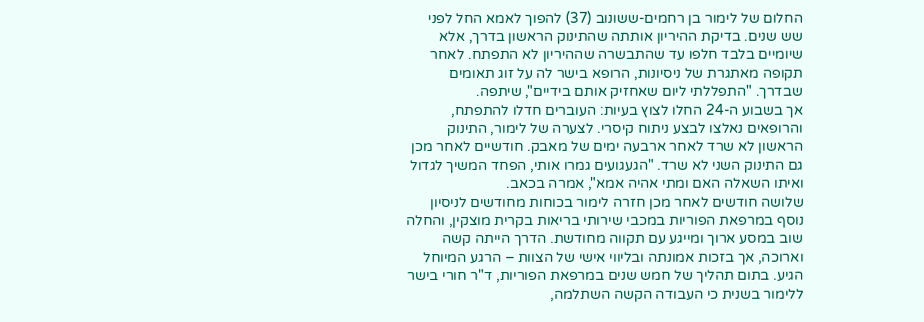החלום של לימור בן רחמים-ששונוב (37) להפוך לאמא החל לפני שש שנים. בדיקת ההיריון אותתה שהתינוק הראשון בדרך, אלא שיומיים בלבד חלפו עד שהתבשרה שההיריון לא התפתח. לאחר תקופה מאתגרת של ניסיונות, הרופא בישר לה על זוג תאומים שבדרך. "התפללתי ליום שאחזיק אותם בידיים", שיתפה.
אך בשבוע ה-24 החלו לצוץ בעיות: העוברים חדלו להתפתח, והרופאים נאלצו לבצע ניתוח קיסרי. לצערה של לימור, התינוק הראשון לא שרד לאחר ארבעה ימים של מאבק. חודשיים לאחר מכן גם התינוק השני לא שרד. "הגעגועים גמרו אותי, הפחד המשיך לגדול ואיתו השאלה האם ומתי אהיה אמא", אמרה בכאב.
שלושה חודשים לאחר מכן חזרה לימור בכוחות מחודשים לניסיון נוסף במרפאת הפוריות במכבי שירותי בריאות בקרית מוצקין, והחלה שוב במסע ארוך ומייגע עם תקווה מחודשת. הדרך הייתה קשה וארוכה, אך בזכות אמונתה ובליווי אישי של הצוות – הרגע המיוחל הגיע. בתום תהליך של חמש שנים במרפאת הפוריות, ד"ר חורי בישר ללימור בשנית כי העבודה הקשה השתלמה,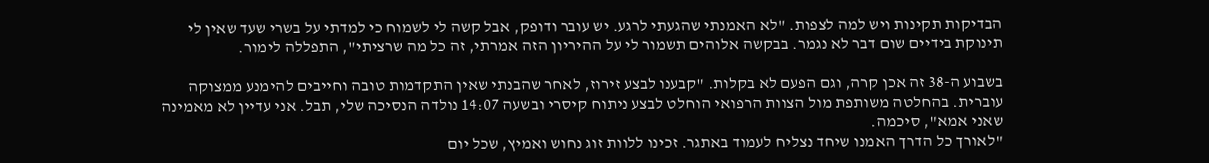הבדיקות תקינות ויש למה לצפות. "לא האמנתי שהגעתי לרגע. יש עובר ודופק, אבל קשה לי לשמוח כי למדתי על בשרי שעד שאין לי תינוקת בידיים שום דבר לא נגמר. בבקשה אלוהים תשמור לי על ההיריון הזה אמרתי, זה כל מה שרציתי", התפללה לימור.

בשבוע ה-38 זה אכן קרה, וגם הפעם לא בקלות. "קבענו לבצע זירוז, לאחר שהבנתי שאין התקדמות טובה וחייבים להימנע ממצוקה עוברית. בהחלטה משותפת מול הצוות הרפואי הוחלט לבצע ניתוח קיסרי ובשעה 14:07 נולדה הנסיכה שלי, תבל. אני עדיין לא מאמינה שאני אמא", סיכמה.
"לאורך כל הדרך האמנו שיחד נצליח לעמוד באתגר. זכינו ללוות זוג נחוש ואמיץ, שכל יום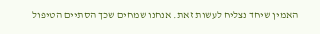האמין שיחד נצליח לעשות זאת. אנחנו שמחים שכך הסתיים הטיפול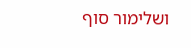ושלימור סוף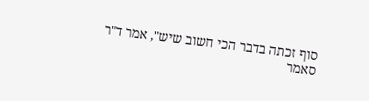סוף זכתה בדבר הכי חשוב שיש", אמר ד"ר סאמר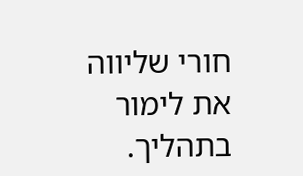חורי שליווה את לימור בתהליך.